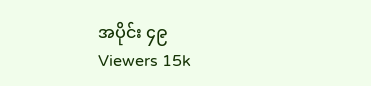အပိုင်း ၄၉
Viewers 15k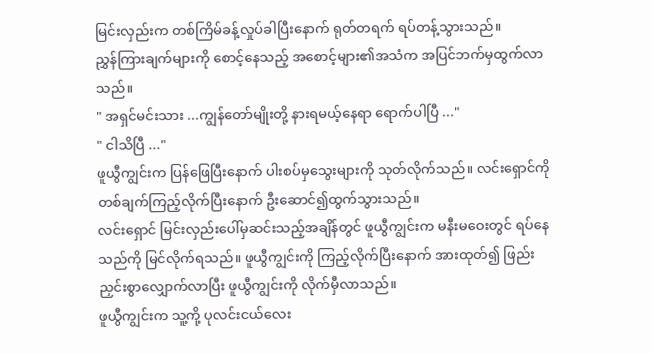မြင်းလှည်းက တစ်ကြိမ်ခန့်လှုပ်ခါပြီးနောက် ရုတ်တရက် ရပ်တန့်သွားသည်။
ညွှန်ကြားချက်များကို စောင့်နေသည့် အစောင့်များ၏အသံက အပြင်ဘက်မှထွက်လာသည်။
" အရှင်မင်းသား ...ကျွန်တော်မျိုးတို့ နားရမယ့်နေရာ ရောက်ပါပြီ ..."
" ငါသိပြီ ..."
ဖူယွီကျွင်းက ပြန်ဖြေပြီးနောက် ပါးစပ်မှသွေးများကို သုတ်လိုက်သည်။ လင်းရှောင်ကို တစ်ချက်ကြည့်လိုက်ပြီးနောက် ဦးဆောင်၍ထွက်သွားသည်။
လင်းရှောင် မြင်းလှည်းပေါ်မှဆင်းသည့်အချိန်တွင် ဖူယွီကျွင်းက မနီးမဝေးတွင် ရပ်နေသည်ကို မြင်လိုက်ရသည်။ ဖူယွီကျွင်းကို ကြည့်လိုက်ပြီးနောက် အားထုတ်၍ ဖြည်းညှင်းစွာလျှောက်လာပြီး ဖူယွီကျွင်းကို လိုက်မှီလာသည်။
ဖူယွီကျွင်းက သူ့ကို့ ပုလင်းငယ်လေး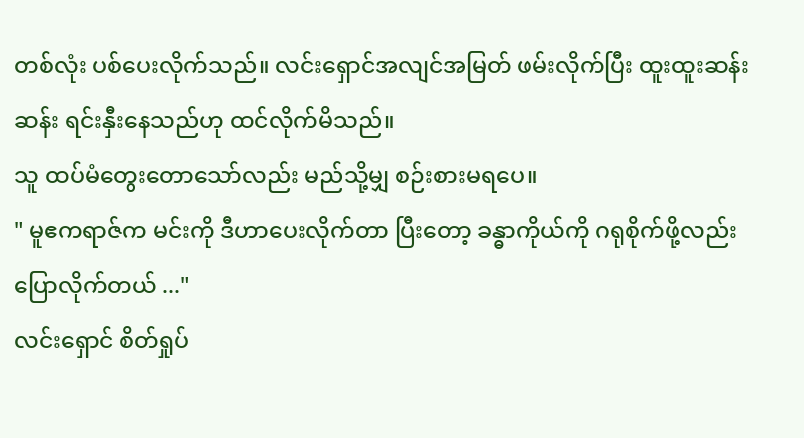တစ်လုံး ပစ်ပေးလိုက်သည်။ လင်းရှောင်အလျင်အမြတ် ဖမ်းလိုက်ပြီး ထူးထူးဆန်းဆန်း ရင်းနှီးနေသည်ဟု ထင်လိုက်မိသည်။
သူ ထပ်မံတွေးတောသော်လည်း မည်သို့မျှ စဉ်းစားမရပေ။
" မူဧကရာဇ်က မင်းကို ဒီဟာပေးလိုက်တာ ပြီးတော့ ခန္ဓာကိုယ်ကို ဂရုစိုက်ဖို့လည်း ပြောလိုက်တယ် ..."
လင်းရှောင် စိတ်ရှုပ်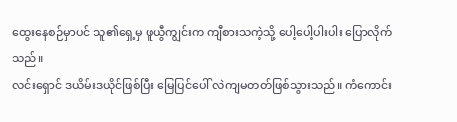ထွေးနေစဉ်မှာပင် သူ၏ရှေ့မှ ဖူယွီကျွင်းက ကျီစားသကဲ့သို့ ပေါ့ပေါ့ပါးပါး ပြောလိုက်သည်။
လင်းရှောင် ဒယိမ်းဒယိုင်ဖြစ်ပြီး မြေပြင်ပေါ် လဲကျမတတ်ဖြစ်သွားသည်။ ကံကောင်း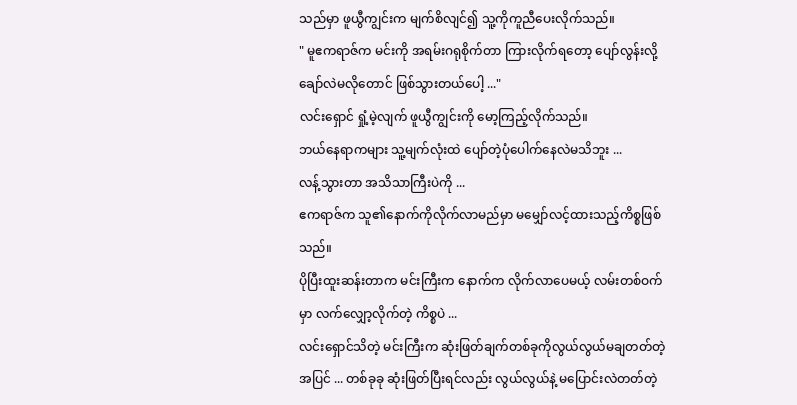သည်မှာ ဖူယွီကျွင်းက မျက်စိလျင်၍ သူ့ကိုကူညီပေးလိုက်သည်။
" မူဧကရာဇ်က မင်းကို အရမ်းဂရုစိုက်တာ ကြားလိုက်ရတော့ ပျော်လွန်းလို့ ချော်လဲမလိုတောင် ဖြစ်သွားတယ်ပေါ့ ..."
လင်းရှောင် ရှုံ့မဲ့လျက် ဖူယွီကျွင်းကို မော့ကြည့်လိုက်သည်။
ဘယ်နေရာကများ သူ့မျက်လုံးထဲ ပျော်တဲ့ပုံပေါက်နေလဲမသိဘူး ...
လန့်သွားတာ အသိသာကြီးပဲကို ...
ဧကရာဇ်က သူ၏နောက်ကိုလိုက်လာမည်မှာ မမျှော်လင့်ထားသည့်ကိစ္စဖြစ်သည်။
ပိုပြီးထူးဆန်းတာက မင်းကြီးက နောက်က လိုက်လာပေမယ့် လမ်းတစ်ဝက်မှာ လက်လျှော့လိုက်တဲ့ ကိစ္စပဲ ...
လင်းရှောင်သိတဲ့ မင်းကြီးက ဆုံးဖြတ်ချက်တစ်ခုကိုလွယ်လွယ်မချတတ်တဲ့အပြင် ... တစ်ခုခု ဆုံးဖြတ်ပြီးရင်လည်း လွယ်လွယ်နဲ့ မပြောင်းလဲတတ်တဲ့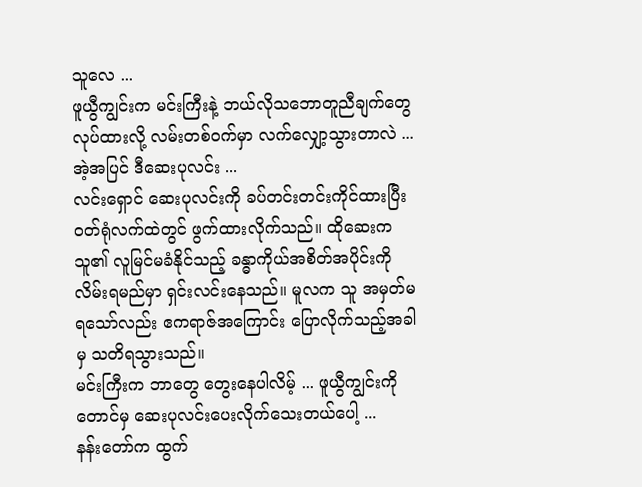သူလေ ...
ဖူယွီကျွင်းက မင်းကြီးနဲ့ ဘယ်လိုသဘောတူညီချက်တွေလုပ်ထားလို့ လမ်းတစ်ဝက်မှာ လက်လျှော့သွားတာလဲ ... အဲ့အပြင် ဒီဆေးပုလင်း ...
လင်းရှောင် ဆေးပုလင်းကို ခပ်တင်းတင်းကိုင်ထားပြီး ဝတ်ရုံလက်ထဲတွင် ဖွက်ထားလိုက်သည်။ ထိုဆေးက သူ၏ လူမြင်မခံနိုင်သည့် ခန္ဓာကိုယ်အစိတ်အပိုင်းကို လိမ်းရမည်မှာ ရှင်းလင်းနေသည်။ မူလက သူ အမှတ်မရသော်လည်း ဧကရာဇ်အကြောင်း ပြောလိုက်သည့်အခါမှ သတိရသွားသည်။
မင်းကြီးက ဘာတွေ တွေးနေပါလိမ့် ... ဖူယွီကျွင်းကိုတောင်မှ ဆေးပုလင်းပေးလိုက်သေးတယ်ပေါ့ ...
နန်းတော်က ထွက်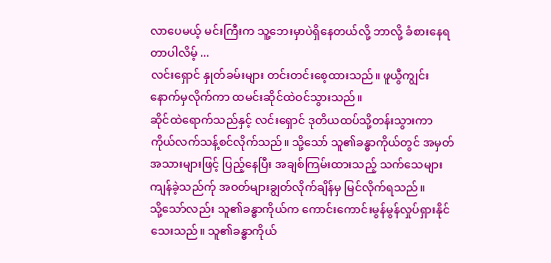လာပေမယ့် မင်းကြီးက သူ့ဘေးမှာပဲရှိနေတယ်လို့ ဘာလို့ ခံစားနေရတာပါလိမ့် ...
လင်းရှောင် နှုတ်ခမ်းများ တင်းတင်းစေ့ထားသည်။ ဖူယွီကျွင်းနောက်မှလိုက်ကာ ထမင်းဆိုင်ထဲဝင်သွားသည်။
ဆိုင်ထဲရောက်သည်နှင့် လင်းရှောင် ဒုတိယထပ်သို့တန်းသွားကာ ကိုယ်လက်သန့်စင်လိုက်သည်။ သို့သော် သူ၏ခန္ဓာကိုယ်တွင် အမှတ်အသားများဖြင့် ပြည့်နေပြီး အချစ်ကြမ်းထားသည့် သက်သေများကျန်ခဲ့သည်က်ု အဝတ်များချွတ်လိုက်ချိန်မှ မြင်လိုက်ရသည်။
သို့သော်လည်း သူ၏ခန္ဓာကိုယ်က ကောင်းကောင်းမွန်မွန်လှုပ်ရှားနိုင်သေးသည်။ သူ၏ခန္ဓာကိုယ်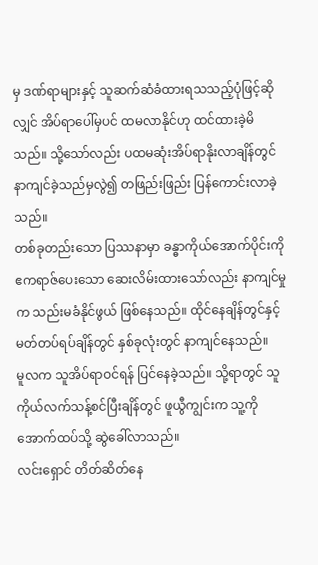မှ ဒဏ်ရာများနှင့် သူဆက်ဆံခံထားရသသည့်ပုံဖြင့်ဆိုလျှင် အိပ်ရာပေါ်မှပင် ထမလာနိုင်ဟု ထင်ထားခဲ့မိသည်။ သို့သော်လည်း ပထမဆုံးအိပ်ရာနိုးလာချိန်တွင် နာကျင်ခဲ့သည်မှလွဲ၍ တဖြည်းဖြည်း ပြန်ကောင်းလာခဲ့သည်။
တစ်ခုတည်းသော ပြဿနာမှာ ခန္ဓာကိုယ်အောက်ပိုင်းကို ဧကရာဇ်ပေးသော ဆေးလိမ်းထားသော်လည်း နာကျင်မှုက သည်းမခံနိုင်ဖွယ် ဖြစ်နေသည်။ ထိုင်နေချိန်တွင်နှင့် မတ်တပ်ရပ်ချိန်တွင် နှစ်ခုလုံးတွင် နာကျင်နေသည်။
မူလက သူအိပ်ရာဝင်ရန် ပြင်နေခဲ့သည်။ သို့ရာတွင် သူ ကိုယ်လက်သန့်စင်ပြီးချိန်တွင် ဖူယွီကျွင်းက သူ့ကို အောက်ထပ်သို့ ဆွဲခေါ်လာသည်။
လင်းရှောင် တိတ်ဆိတ်နေ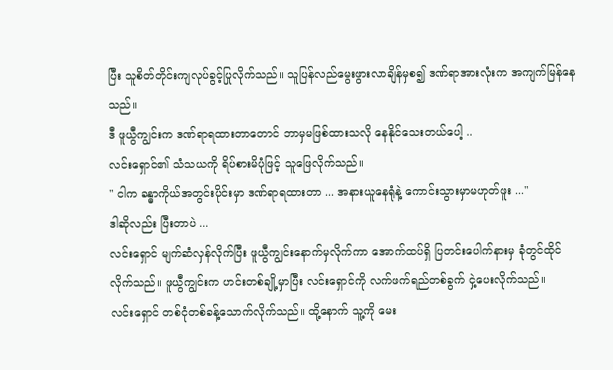ပြီး သူစိတ်တိုင်းကျလုပ်ခွင့်ပြုလိုက်သည်။ သူပြန်လည်မွေးဖွားလာချိန်မှစ၍ ဒဏ်ရာအားလုံးက အကျက်မြန်နေသည်။
ဒီ ဖူယွီကျွင်းက ဒဏ်ရာရထားတာတောင် ဘာမှမဖြစ်ထားသလို နေနိုင်သေးတယ်ပေါ့ ..
လင်းရှောင်၏ သံသယကို ရိပ်စားမိပုံဖြင့် သူဖြေလိုက်သည်။
" ငါက ခန္ဓာကိုယ်အတွင်းပိုင်းမှာ ဒဏ်ရာရထားတာ ... အနားယူနေရုံနဲ့ ကောင်းသွားမှာမဟုတ်ဖူး ..."
ဒါဆိုလည်း ပြီးတာပဲ ...
လင်းရှောင် မျက်ဆံလှန်လိုက်ပြီး ဖူယွီကျွင်းနောက်မှလိုက်ကာ အောက်ထပ်ရှိ ပြတင်းပေါက်နားမှ ခုံတွင်ထိုင်လိုက်သည်။ ဖူယွီကျွင်းက ဟင်းတစ်ချို့မှာပြီး လင်းရှောင်ကို လက်ဖက်ရည်တစ်ခွက် ငှဲ့ပေးလိုက်သည်။
လင်းရှောင် တစ်ငုံတစ်ခန့်သောက်လိုက်သည်။ ထို့နောက် သူ့ကို မေး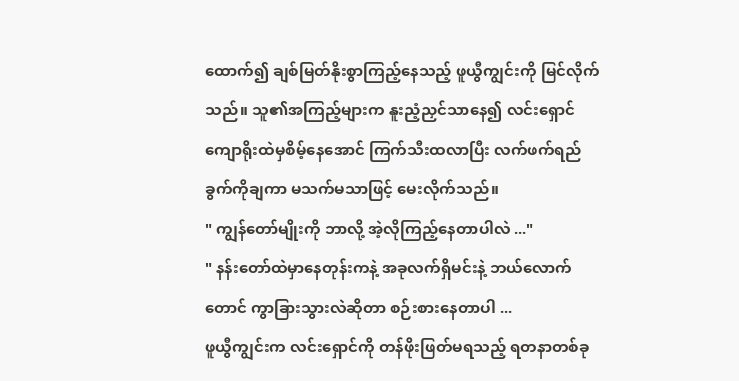ထောက်၍ ချစ်မြတ်နိုးစွာကြည့်နေသည့် ဖူယွီကျွင်းကို မြင်လိုက်သည်။ သူ၏အကြည့်များက နူးညံ့ညှင်သာနေ၍ လင်းရှောင် ကျောရိုးထဲမှစိမ့်နေအောင် ကြက်သီးထလာပြီး လက်ဖက်ရည်ခွက်ကိုချကာ မသက်မသာဖြင့် မေးလိုက်သည်။
" ကျွန်တော်မျိုးကို ဘာလို့ အဲ့လိုကြည့်နေတာပါလဲ ..."
" နန်းတော်ထဲမှာနေတုန်းကနဲ့ အခုလက်ရှိမင်းနဲ့ ဘယ်လောက်တောင် ကွာခြားသွားလဲဆိုတာ စဉ်းစားနေတာပါ ...
ဖူယွီကျွင်းက လင်းရှောင်ကို တန်ဖိုးဖြတ်မရသည့် ရတနာတစ်ခု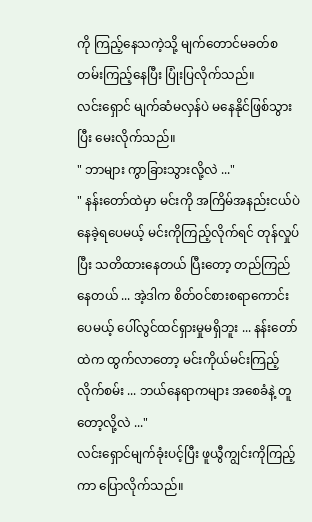ကို ကြည့်နေသကဲ့သို့ မျက်တောင်မခတ်စတမ်းကြည့်နေပြီး ပြုံးပြလိုက်သည်။
လင်းရှောင် မျက်ဆံမလှန်ပဲ မနေနိုင်ဖြစ်သွားပြီး မေးလိုက်သည်။
" ဘာများ ကွာခြားသွားလို့လဲ ..."
" နန်းတော်ထဲမှာ မင်းကို အကြိမ်အနည်းငယ်ပဲ နေခဲ့ရပေမယ့် မင်းကိုကြည့်လိုက်ရင် တုန်လှုပ်ပြီး သတိထားနေတယ် ပြီးတော့ တည်ကြည်နေတယ် ... အဲ့ဒါက စိတ်ဝင်စားစရာကောင်းပေမယ့် ပေါ်လွင်ထင်ရှားမှုမရှိဘူး ... နန်းတော်ထဲက ထွက်လာတော့ မင်းကိုယ်မင်းကြည့်လိုက်စမ်း ... ဘယ်နေရာကများ အစေခံနဲ့ တူတော့လို့လဲ ..."
လင်းရှောင်မျက်ခုံးပင့်ပြီး ဖူယွီကျွင်းကိုကြည့်ကာ ပြောလိုက်သည်။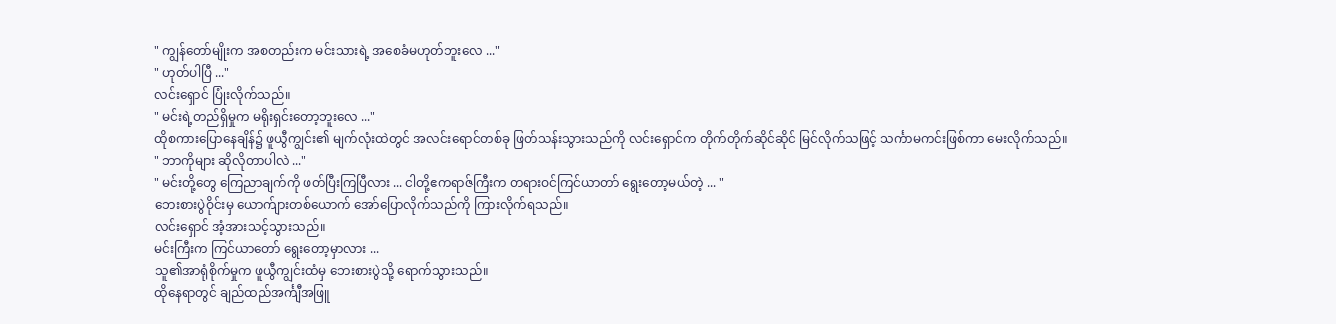" ကျွန်တော်မျိုးက အစတည်းက မင်းသားရဲ့ အစေခံမဟုတ်ဘူးလေ ..."
" ဟုတ်ပါပြီ ..."
လင်းရှောင် ပြုံးလိုက်သည်။
" မင်းရဲ့တည်ရှိမှုက မရိုးရှင်းတော့ဘူးလေ ..."
ထိုစကားပြောနေချိန်၌ ဖူယွီကျွင်း၏ မျက်လုံးထဲတွင် အလင်းရောင်တစ်ခု ဖြတ်သန်းသွားသည်ကို လင်းရှောင်က တိုက်တိုက်ဆိုင်ဆိုင် မြင်လိုက်သဖြင့် သင်္ကာမကင်းဖြစ်ကာ မေးလိုက်သည်။
" ဘာကိုများ ဆိုလိုတာပါလဲ ..."
" မင်းတို့တွေ ကြေညာချက်ကို ဖတ်ပြီးကြပြီလား ... ငါတို့ဧကရာဇ်ကြီးက တရားဝင်ကြင်ယာတာ် ရွေးတော့မယ်တဲ့ ... "
ဘေးစားပွဲဝိုင်းမှ ယောက်ျားတစ်ယောက် အော်ပြောလိုက်သည်ကို ကြားလိုက်ရသည်။
လင်းရှောင် အံ့အားသင့်သွားသည်။
မင်းကြီးက ကြင်ယာတော် ရွေးတော့မှာလား ...
သူ၏အာရုံစိုက်မှုက ဖူယွီကျွင်းထံမှ ဘေးစားပွဲသို့ ရောက်သွားသည်။
ထိုနေရာတွင် ချည်ထည်အင်္ကျီအဖြူ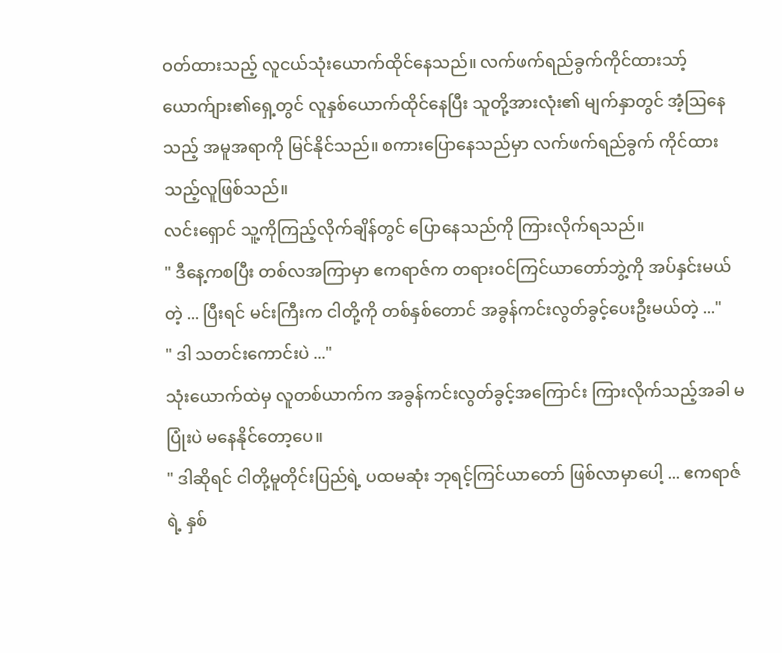ဝတ်ထားသည့် လူငယ်သုံးယောက်ထိုင်နေသည်။ လက်ဖက်ရည်ခွက်ကိုင်ထားသာ့် ယောက်ျား၏ရှေ့တွင် လူနှစ်ယောက်ထိုင်နေပြီး သူတို့အားလုံး၏ မျက်နှာတွင် အံ့ဩနေသည့် အမူအရာကို မြင်နိုင်သည်။ စကားပြောနေသည်မှာ လက်ဖက်ရည်ခွက် ကိုင်ထားသည့်လူဖြစ်သည်။
လင်းရှောင် သူ့ကိုကြည့်လိုက်ချိန်တွင် ပြောနေသည်ကို ကြားလိုက်ရသည်။
" ဒီနေ့ကစပြီး တစ်လအကြာမှာ ဧကရာဇ်က တရားဝင်ကြင်ယာတော်ဘွဲ့ကို အပ်နှင်းမယ်တဲ့ ... ပြီးရင် မင်းကြီးက ငါတို့ကို တစ်နှစ်တောင် အခွန်ကင်းလွတ်ခွင့်ပေးဦးမယ်တဲ့ ..."
" ဒါ သတင်းကောင်းပဲ ..."
သုံးယောက်ထဲမှ လူတစ်ယာက်က အခွန်ကင်းလွတ်ခွင့်အကြောင်း ကြားလိုက်သည့်အခါ မပြုံးပဲ မနေနိုင်တော့ပေ။
" ဒါဆိုရင် ငါတို့မူတိုင်းပြည်ရဲ့ ပထမဆုံး ဘုရင့်ကြင်ယာတော် ဖြစ်လာမှာပေါ့ ... ဧကရာဇ်ရဲ့ နှစ်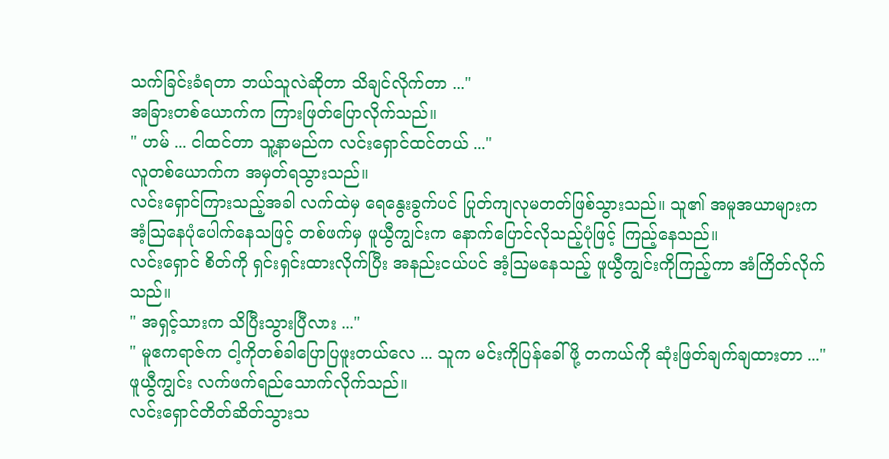သက်ခြင်းခံရတာ ဘယ်သူလဲဆိုတာ သိချင်လိုက်တာ ..."
အခြားတစ်ယောက်က ကြားဖြတ်ပြောလိုက်သည်။
" ဟမ် ... ငါထင်တာ သူ့နာမည်က လင်းရှောင်ထင်တယ် ..."
လူတစ်ယောက်က အမှတ်ရသွားသည်။
လင်းရှောင်ကြားသည့်အခါ လက်ထဲမှ ရေနွေးခွက်ပင် ပြုတ်ကျလုမတတ်ဖြစ်သွားသည်။ သူ၏ အမူအယာများက အံ့ဩနေပုံပေါက်နေသဖြင့် တစ်ဖက်မှ ဖူယွီကျွင်းက နောက်ပြောင်လိုသည့်ပုံဖြင့် ကြည့်နေသည်။
လင်းရှောင် စိတ်ကို ရှင်းရှင်းထားလိုက်ပြီး အနည်းငယ်ပင် အံ့ဩမနေသည့် ဖူယွီကျွင်းကိုကြည့်ကာ အံကြိတ်လိုက်သည်။
" အရှင့်သားက သိပြီးသွားပြီလား ..."
" မူဧကရာဇ်က ငါ့ကိုတစ်ခါပြောပြဖူးတယ်လေ ... သူက မင်းကိုပြန်ခေါ်ဖို့ တကယ်ကို ဆုံးဖြတ်ချက်ချထားတာ ..."
ဖူယွီကျွင်း လက်ဖက်ရည်သောက်လိုက်သည်။
လင်းရှောင်တိတ်ဆိတ်သွားသ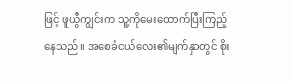ဖြင့် ဖူယွီကျွင်းက သူ့ကိုမေးထောက်ပြီးကြည့်နေသည်။ အစေခံငယ်လေး၏မျက်နှာတွင် စိုး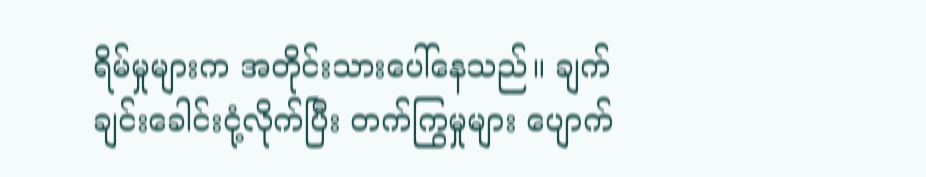ရိမ်မှုများက အတိုင်းသားပေါ်နေသည်။ ချက်ချင်းခေါင်းငုံ့လိုက်ပြီး တက်ကြွမှုများ ပျောက်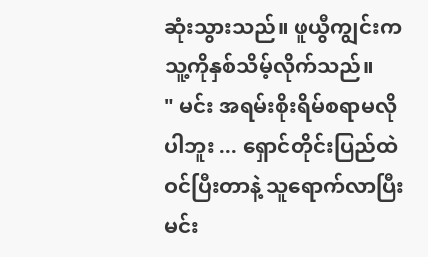ဆုံးသွားသည်။ ဖူယွီကျွင်းက သူ့ကိုနှစ်သိမ့်လိုက်သည်။
" မင်း အရမ်းစိုးရိမ်စရာမလိုပါဘူး ... ရှောင်တိုင်းပြည်ထဲ ဝင်ပြီးတာနဲ့ သူရောက်လာပြီး မင်း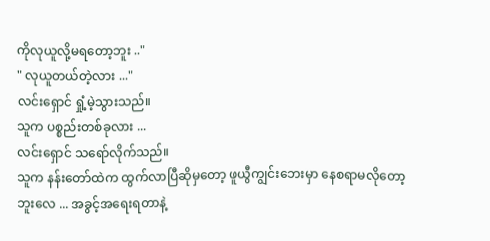ကိုလုယူလို့မရတော့ဘူး .."
" လုယူတယ်တဲ့လား ..."
လင်းရှောင် ရှုံ့မဲ့သွားသည်။
သူက ပစ္စည်းတစ်ခုလား ...
လင်းရှောင် သရော်လိုက်သည်။
သူက နန်းတော်ထဲက ထွက်လာပြီဆိုမှတော့ ဖူယွီကျွင်းဘေးမှာ နေစရာမလိုတော့ဘူးလေ ... အခွင့်အရေးရတာနဲ့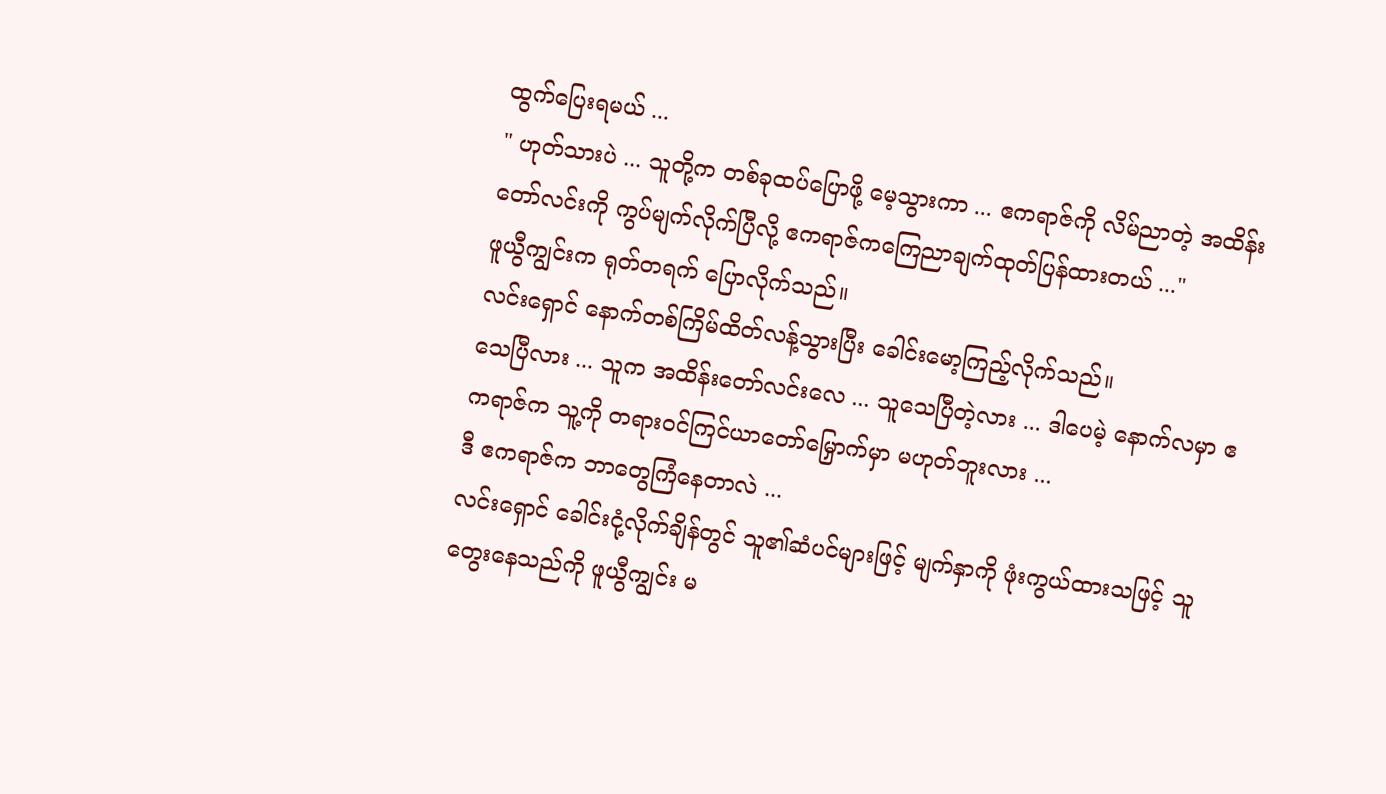ထွက်ပြေးရမယ် ...
" ဟုတ်သားပဲ ... သူတို့က တစ်ခုထပ်ပြောဖို့ မေ့သွားကာ ... ဧကရာဇ်ကို လိမ်ညာတဲ့ အထိန်းတော်လင်းကို ကွပ်မျက်လိုက်ပြီလို့ ဧကရာဇ်ကကြေညာချက်ထုတ်ပြန်ထားတယ် ..."
ဖူယွီကျွင်းက ရုတ်တရက် ပြောလိုက်သည်။
လင်းရှောင် နောက်တစ်ကြိမ်ထိတ်လန့်သွားပြီး ခေါင်းမော့ကြည့်လိုက်သည်။
သေပြီလား ... သူက အထိန်းတော်‌လင်းလေ ... သူသေပြီတဲ့လား ... ဒါပေမဲ့ နောက်လမှာ ဧကရာဇ်က သူ့ကို တရားဝင်ကြင်ယာတော်မြှောက်မှာ မဟုတ်ဘူးလား ...
ဒီ ဧကရာဇ်က ဘာတွေကြံနေတာလဲ ...
လင်းရှောင် ခေါင်းငုံ့လိုက်ချိန်တွင် သူ၏ဆံပင်များဖြင့် မျက်နှာကို ဖုံးကွယ်ထားသဖြင့် သူတွေးနေသည်ကို ဖူယွီကျွင်း မ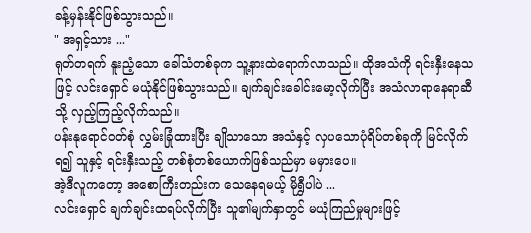ခန့်မှန်းနိုင်ဖြစ်သွားသည်။
" အရှင့်သား ..."
ရုတ်တရက် နူးညံ့သော ခေါ်သံတစ်ခုက သူ့နားထဲရောက်လာသည်။ ထိုအသံကို ရင်းနှီးနေသဖြင့် လင်းရှောင် မယုံနိုင်ဖြစ်သွားသည်။ ချက်ချင်းခေါင်းမော့လိုက်ပြီး အသံလာရာနေရာဆီသို့ လှည့်ကြည့်လိုက်သည်။
ပန်းနုရောင်ဝတ်စုံ လွှမ်းခြုံထားပြီး ချိုသာသော အသံနှင့် လှပသောပုံရိပ်တစ်ခုကို မြင်လိုက်ရ၍ သူနှင့် ရင်းနှီးသည့် တစ်စုံတစ်ယောက်ဖြစ်သည်မှာ မမှားပေ။
အဲ့ဒီလူကတော့ အစောကြီးတည်းက သေနေရမယ့် မိုရွှီပါပဲ ...
လင်းရှောင် ချက်ချင်းထရပ်လိုက်ပြီး သူ၏မျက်နှာတွင် မယုံကြည်မှုများဖြင့်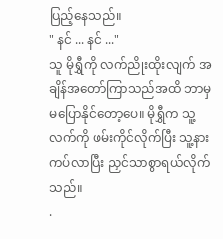ပြည့်နေသည်။
" နင် ... နင် ..."
သူ မိုရွှီကို လက်ညိုးထိုးလျက် အချိန်အတော်ကြာသည်အထိ ဘာမှမပြောနိုင်တော့ပေ။ မိုရွှီက သူ့လက်ကို ဖမ်းကိုင်လိုက်ပြီး သူ့နားကပ်လာပြီး ညှင်သာစွာရယ်လိုက်သည်။
.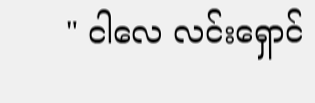" ငါလေ လင်းရှောင်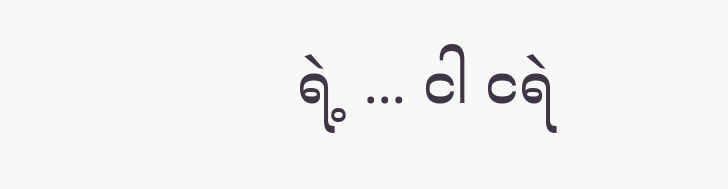ရဲ့ ... ငါ ငရဲ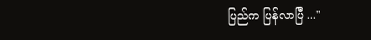ပြည်က ပြန်လာပြီ ..."